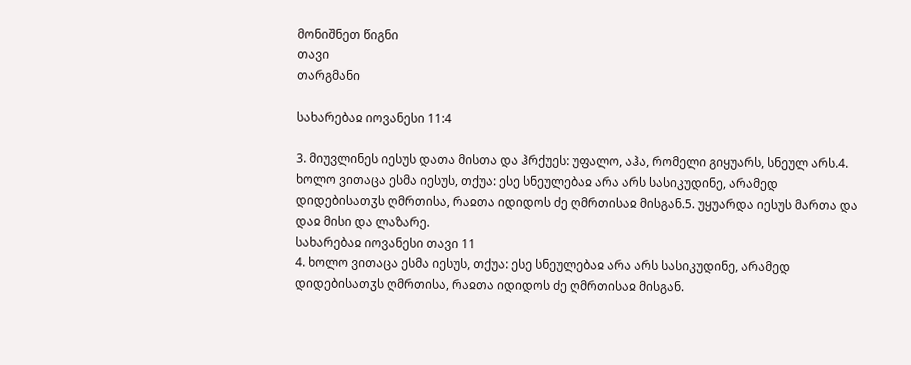მონიშნეთ წიგნი
თავი
თარგმანი

სახარებაჲ იოვანესი 11:4

3. მიუვლინეს იესუს დათა მისთა და ჰრქუეს: უფალო, აჰა, რომელი გიყუარს, სნეულ არს.4. ხოლო ვითაცა ესმა იესუს, თქუა: ესე სნეულებაჲ არა არს სასიკუდინე, არამედ დიდებისათჳს ღმრთისა, რაჲთა იდიდოს ძე ღმრთისაჲ მისგან.5. უყუარდა იესუს მართა და დაჲ მისი და ლაზარე.
სახარებაჲ იოვანესი თავი 11
4. ხოლო ვითაცა ესმა იესუს, თქუა: ესე სნეულებაჲ არა არს სასიკუდინე, არამედ დიდებისათჳს ღმრთისა, რაჲთა იდიდოს ძე ღმრთისაჲ მისგან.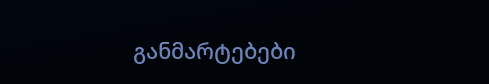განმარტებები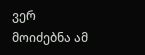ვერ მოიძებნა ამ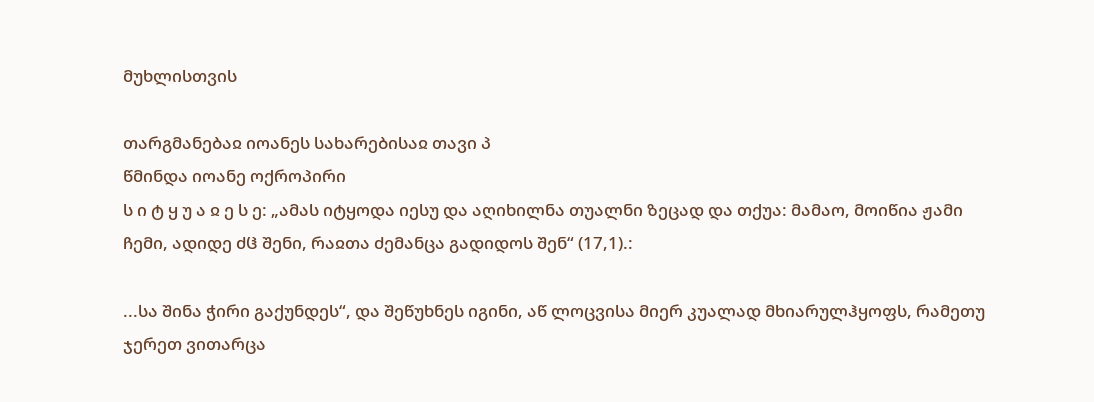მუხლისთვის

თარგმანებაჲ იოანეს სახარებისაჲ თავი პ
წმინდა იოანე ოქროპირი
ს ი ტ ყ უ ა ჲ ე ს ე: „ამას იტყოდა იესუ და აღიხილნა თუალნი ზეცად და თქუა: მამაო, მოიწია ჟამი ჩემი, ადიდე ძჱ შენი, რაჲთა ძემანცა გადიდოს შენ“ (17,1).:

...სა შინა ჭირი გაქუნდეს“, და შეწუხნეს იგინი, აწ ლოცვისა მიერ კუალად მხიარულჰყოფს, რამეთუ ჯერეთ ვითარცა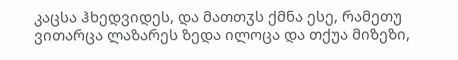კაცსა ჰხედვიდეს, და მათთჳს ქმნა ესე, რამეთუ ვითარცა ლაზარეს ზედა ილოცა და თქუა მიზეზი,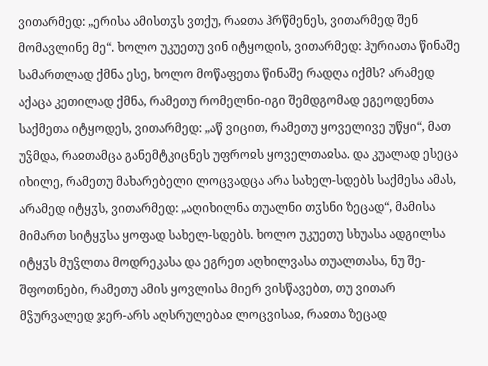ვითარმედ: „ერისა ამისთჳს ვთქუ, რაჲთა ჰრწმენეს, ვითარმედ შენ მომავლინე მე“. ხოლო უკუეთუ ვინ იტყოდის, ვითარმედ: ჰურიათა წინაშე სამართლად ქმნა ესე, ხოლო მოწაფეთა წინაშე რადღა იქმს? არამედ აქაცა კეთილად ქმნა, რამეთუ რომელნი-იგი შემდგომად ეგეოდენთა საქმეთა იტყოდეს, ვითარმედ: „აწ ვიცით, რამეთუ ყოველივე უწყი“, მათ უჴმდა, რაჲთამცა განემტკიცნეს უფროჲს ყოველთაჲსა. და კუალად ესეცა იხილე, რამეთუ მახარებელი ლოცვადცა არა სახელ-სდებს საქმესა ამას, არამედ იტყჳს, ვითარმედ: „აღიხილნა თუალნი თჳსნი ზეცად“, მამისა მიმართ სიტყჳსა ყოფად სახელ-სდებს. ხოლო უკუეთუ სხუასა ადგილსა იტყჳს მუჴლთა მოდრეკასა და ეგრეთ აღხილვასა თუალთასა, ნუ შე-შფოთნები, რამეთუ ამის ყოვლისა მიერ ვისწავებთ, თუ ვითარ მჴურვალედ ჯერ-არს აღსრულებაჲ ლოცვისაჲ, რაჲთა ზეცად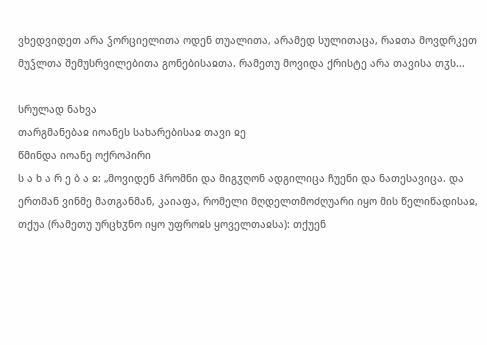ვხედვიდეთ არა ჴორციელითა ოდენ თუალითა, არამედ სულითაცა, რაჲთა მოვდრკეთ მუჴლთა შემუსრვილებითა გონებისაჲთა. რამეთუ მოვიდა ქრისტე არა თავისა თჳს...

სრულად ნახვა
თარგმანებაჲ იოანეს სახარებისაჲ თავი ჲე
წმინდა იოანე ოქროპირი
ს ა ხ ა რ ე ბ ა ჲ: „მოვიდენ ჰრომნი და მიგჳღონ ადგილიცა ჩუენი და ნათესავიცა. და ერთმან ვინმე მათგანმან, კაიაფა, რომელი მღდელთმოძღუარი იყო მის წელიწადისაჲ, თქუა (რამეთუ ურცხჳნო იყო უფროჲს ყოველთაჲსა): თქუენ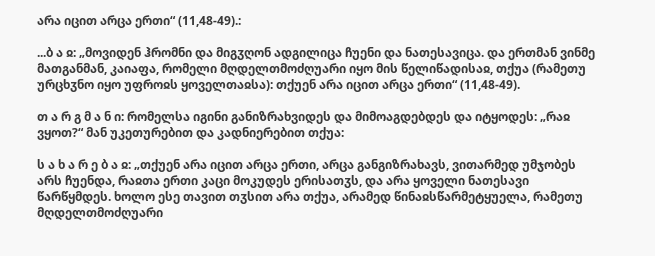არა იცით არცა ერთი“ (11,48-49).:

...ბ ა ჲ: „მოვიდენ ჰრომნი და მიგჳღონ ადგილიცა ჩუენი და ნათესავიცა. და ერთმან ვინმე მათგანმან, კაიაფა, რომელი მღდელთმოძღუარი იყო მის წელიწადისაჲ, თქუა (რამეთუ ურცხჳნო იყო უფროჲს ყოველთაჲსა): თქუენ არა იცით არცა ერთი“ (11,48-49).

თ ა რ გ მ ა ნ ი: რომელსა იგინი განიზრახვიდეს და მიმოაგდებდეს და იტყოდეს: „რაჲ ვყოთ?“ მან უკეთურებით და კადნიერებით თქუა:

ს ა ხ ა რ ე ბ ა ჲ: „თქუენ არა იცით არცა ერთი, არცა განგიზრახავს, ვითარმედ უმჯობეს არს ჩუენდა, რაჲთა ერთი კაცი მოკუდეს ერისათჳს, და არა ყოველი ნათესავი წარწყმდეს. ხოლო ესე თავით თჳსით არა თქუა, არამედ წინაჲსწარმეტყუელა, რამეთუ მღდელთმოძღუარი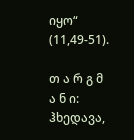იყო“ (11,49-51).

თ ა რ გ მ ა ნ ი: ჰხედავა,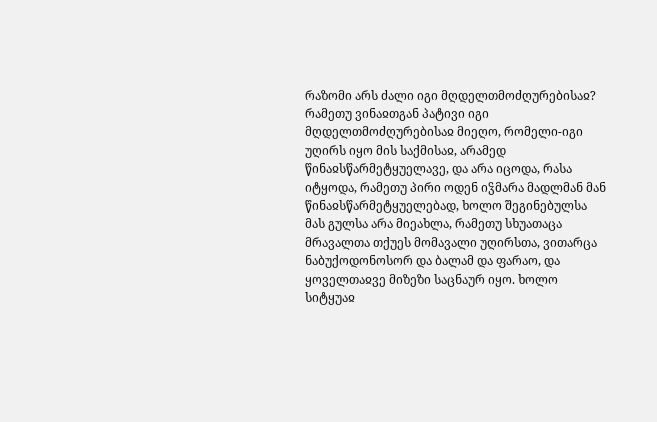რაზომი არს ძალი იგი მღდელთმოძღურებისაჲ? რამეთუ ვინაჲთგან პატივი იგი მღდელთმოძღურებისაჲ მიეღო, რომელი-იგი უღირს იყო მის საქმისაჲ, არამედ წინაჲსწარმეტყუელავე, და არა იცოდა, რასა იტყოდა, რამეთუ პირი ოდენ იჴმარა მადლმან მან წინაჲსწარმეტყუელებად, ხოლო შეგინებულსა მას გულსა არა მიეახლა, რამეთუ სხუათაცა მრავალთა თქუეს მომავალი უღირსთა, ვითარცა ნაბუქოდონოსორ და ბალამ და ფარაო, და ყოველთაჲვე მიზეზი საცნაურ იყო. ხოლო სიტყუაჲ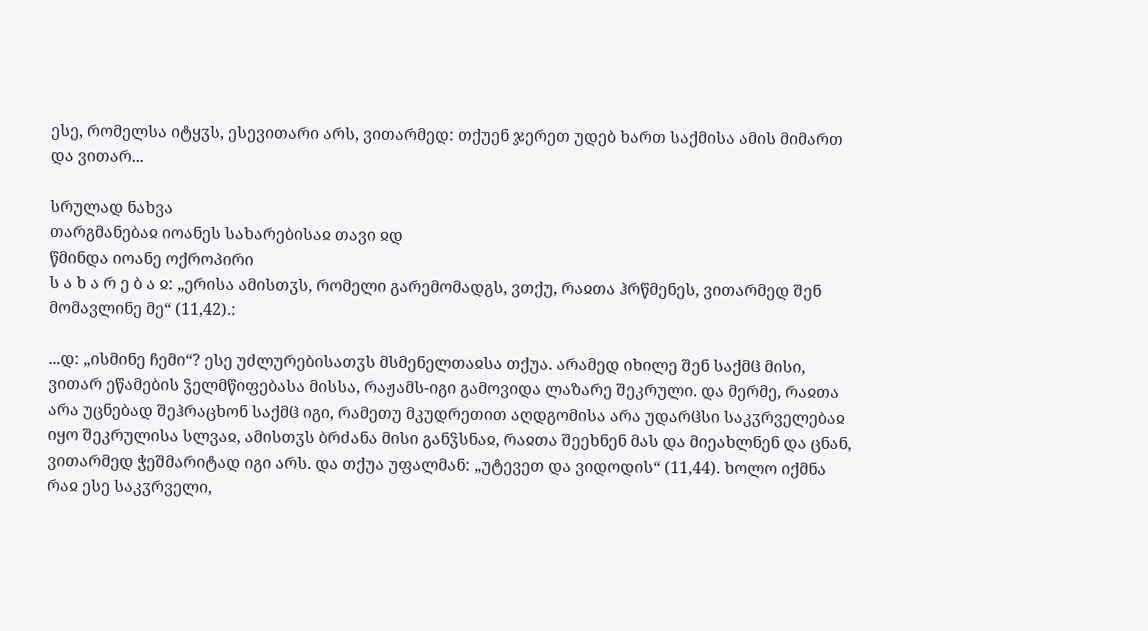ესე, რომელსა იტყჳს, ესევითარი არს, ვითარმედ: თქუენ ჯერეთ უდებ ხართ საქმისა ამის მიმართ და ვითარ...

სრულად ნახვა
თარგმანებაჲ იოანეს სახარებისაჲ თავი ჲდ
წმინდა იოანე ოქროპირი
ს ა ხ ა რ ე ბ ა ჲ: „ერისა ამისთჳს, რომელი გარემომადგს, ვთქუ, რაჲთა ჰრწმენეს, ვითარმედ შენ მომავლინე მე“ (11,42).:

...დ: „ისმინე ჩემი“? ესე უძლურებისათჳს მსმენელთაჲსა თქუა. არამედ იხილე შენ საქმჱ მისი, ვითარ ეწამების ჴელმწიფებასა მისსა, რაჟამს-იგი გამოვიდა ლაზარე შეკრული. და მერმე, რაჲთა არა უცნებად შეჰრაცხონ საქმჱ იგი, რამეთუ მკუდრეთით აღდგომისა არა უდარჱსი საკჳრველებაჲ იყო შეკრულისა სლვაჲ, ამისთჳს ბრძანა მისი განჴსნაჲ, რაჲთა შეეხნენ მას და მიეახლნენ და ცნან, ვითარმედ ჭეშმარიტად იგი არს. და თქუა უფალმან: „უტევეთ და ვიდოდის“ (11,44). ხოლო იქმნა რაჲ ესე საკჳრველი,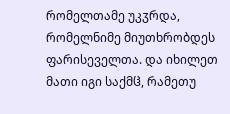რომელთამე უკჳრდა, რომელნიმე მიუთხრობდეს ფარისეველთა. და იხილეთ მათი იგი საქმჱ, რამეთუ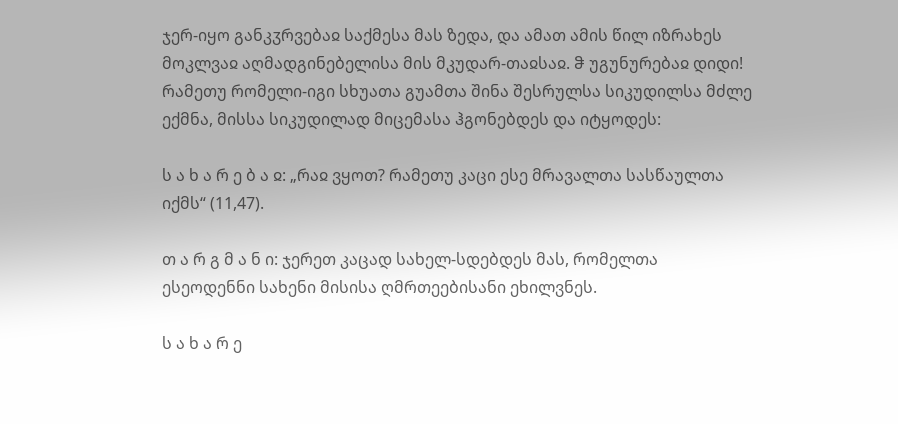ჯერ-იყო განკჳრვებაჲ საქმესა მას ზედა, და ამათ ამის წილ იზრახეს მოკლვაჲ აღმადგინებელისა მის მკუდარ-თაჲსაჲ. ჵ უგუნურებაჲ დიდი! რამეთუ რომელი-იგი სხუათა გუამთა შინა შესრულსა სიკუდილსა მძლე ექმნა, მისსა სიკუდილად მიცემასა ჰგონებდეს და იტყოდეს:

ს ა ხ ა რ ე ბ ა ჲ: „რაჲ ვყოთ? რამეთუ კაცი ესე მრავალთა სასწაულთა იქმს“ (11,47).

თ ა რ გ მ ა ნ ი: ჯერეთ კაცად სახელ-სდებდეს მას, რომელთა ესეოდენნი სახენი მისისა ღმრთეებისანი ეხილვნეს.

ს ა ხ ა რ ე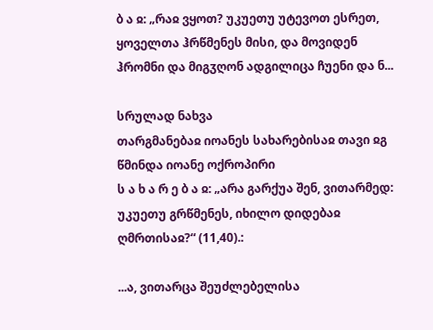ბ ა ჲ: „რაჲ ვყოთ? უკუეთუ უტევოთ ესრეთ, ყოველთა ჰრწმენეს მისი, და მოვიდენ ჰრომნი და მიგჳღონ ადგილიცა ჩუენი და ნ...

სრულად ნახვა
თარგმანებაჲ იოანეს სახარებისაჲ თავი ჲგ
წმინდა იოანე ოქროპირი
ს ა ხ ა რ ე ბ ა ჲ: „არა გარქუა შენ, ვითარმედ: უკუეთუ გრწმენეს, იხილო დიდებაჲ ღმრთისაჲ?“ (11,40).:

...ა, ვითარცა შეუძლებელისა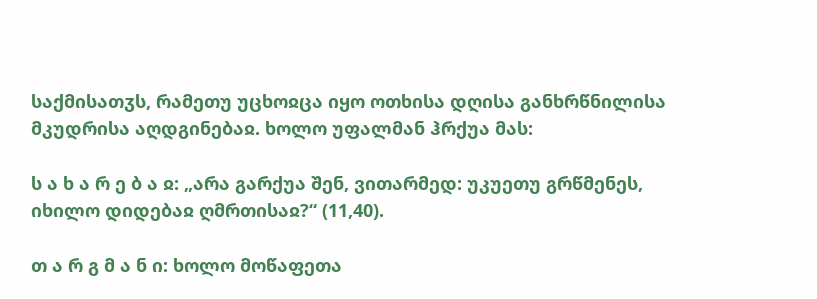საქმისათჳს, რამეთუ უცხოჲცა იყო ოთხისა დღისა განხრწნილისა მკუდრისა აღდგინებაჲ. ხოლო უფალმან ჰრქუა მას:

ს ა ხ ა რ ე ბ ა ჲ: „არა გარქუა შენ, ვითარმედ: უკუეთუ გრწმენეს, იხილო დიდებაჲ ღმრთისაჲ?“ (11,40).

თ ა რ გ მ ა ნ ი: ხოლო მოწაფეთა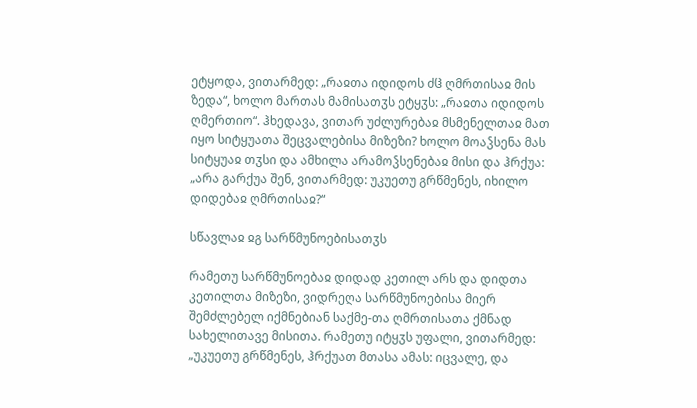ეტყოდა, ვითარმედ: „რაჲთა იდიდოს ძჱ ღმრთისაჲ მის ზედა“, ხოლო მართას მამისათჳს ეტყჳს: „რაჲთა იდიდოს ღმერთიო“. ჰხედავა, ვითარ უძლურებაჲ მსმენელთაჲ მათ იყო სიტყუათა შეცვალებისა მიზეზი? ხოლო მოაჴსენა მას სიტყუაჲ თჳსი და ამხილა არამოჴსენებაჲ მისი და ჰრქუა: „არა გარქუა შენ, ვითარმედ: უკუეთუ გრწმენეს, იხილო დიდებაჲ ღმრთისაჲ?“

სწავლაჲ ჲგ სარწმუნოებისათჳს

რამეთუ სარწმუნოებაჲ დიდად კეთილ არს და დიდთა კეთილთა მიზეზი, ვიდრეღა სარწმუნოებისა მიერ შემძლებელ იქმნებიან საქმე-თა ღმრთისათა ქმნად სახელითავე მისითა. რამეთუ იტყჳს უფალი, ვითარმედ: „უკუეთუ გრწმენეს, ჰრქუათ მთასა ამას: იცვალე, და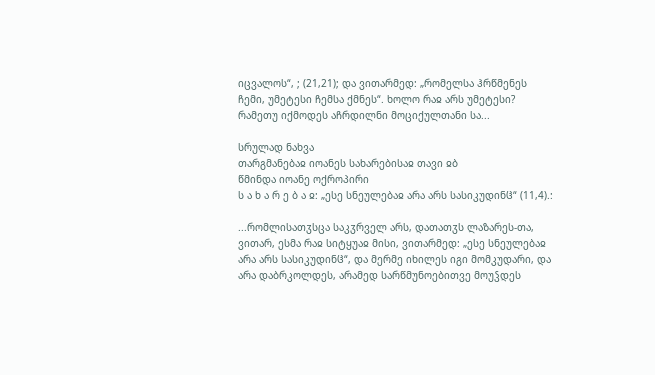იცვალოს“, ; (21,21); და ვითარმედ: „რომელსა ჰრწმენეს ჩემი, უმეტესი ჩემსა ქმნეს“. ხოლო რაჲ არს უმეტესი? რამეთუ იქმოდეს აჩრდილნი მოციქულთანი სა...

სრულად ნახვა
თარგმანებაჲ იოანეს სახარებისაჲ თავი ჲბ
წმინდა იოანე ოქროპირი
ს ა ხ ა რ ე ბ ა ჲ: „ესე სნეულებაჲ არა არს სასიკუდინჱ“ (11,4).:

...რომლისათჳსცა საკჳრველ არს, დათათჳს ლაზარეს-თა, ვითარ, ესმა რაჲ სიტყუაჲ მისი, ვითარმედ: „ესე სნეულებაჲ არა არს სასიკუდინჱ“, და მერმე იხილეს იგი მომკუდარი, და არა დაბრკოლდეს, არამედ სარწმუნოებითვე მოუჴდეს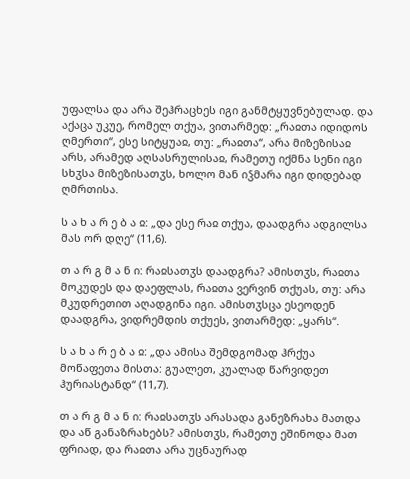უფალსა და არა შეჰრაცხეს იგი განმტყუვნებულად. და აქაცა უკუე, რომელ თქუა, ვითარმედ: „რაჲთა იდიდოს ღმერთი“, ესე სიტყუაჲ, თუ: „რაჲთა“, არა მიზეზისაჲ არს, არამედ აღსასრულისაჲ, რამეთუ იქმნა სენი იგი სხჳსა მიზეზისათჳს, ხოლო მან იჴმარა იგი დიდებად ღმრთისა.

ს ა ხ ა რ ე ბ ა ჲ: „და ესე რაჲ თქუა, დაადგრა ადგილსა მას ორ დღე“ (11,6).

თ ა რ გ მ ა ნ ი: რაჲსათჳს დაადგრა? ამისთჳს, რაჲთა მოკუდეს და დაეფლას, რაჲთა ვერვინ თქუას, თუ: არა მკუდრეთით აღადგინა იგი. ამისთჳსცა ესეოდენ დაადგრა, ვიდრემდის თქუეს, ვითარმედ: „ყარს“.

ს ა ხ ა რ ე ბ ა ჲ: „და ამისა შემდგომად ჰრქუა მოწაფეთა მისთა: გუალეთ, კუალად წარვიდეთ ჰურიასტანდ“ (11,7).

თ ა რ გ მ ა ნ ი: რაჲსათჳს არასადა განეზრახა მათდა და აწ განაზრახებს? ამისთჳს, რამეთუ ეშინოდა მათ ფრიად, და რაჲთა არა უცნაურად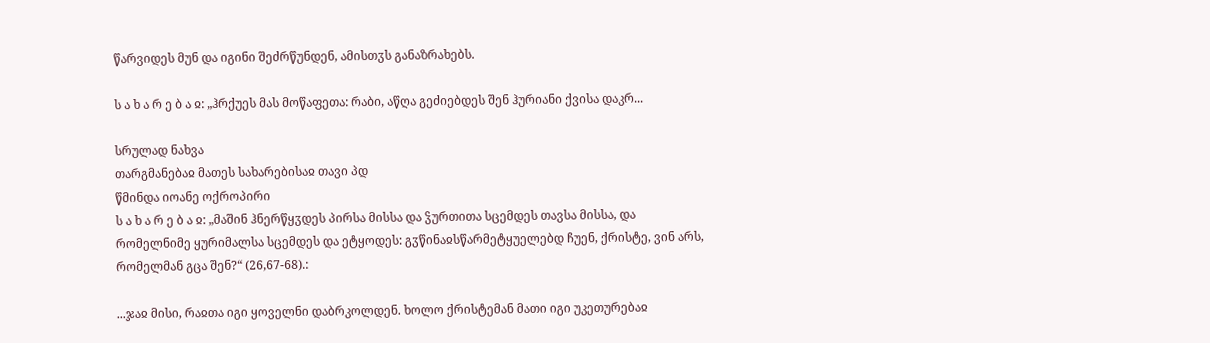წარვიდეს მუნ და იგინი შეძრწუნდენ, ამისთჳს განაზრახებს.

ს ა ხ ა რ ე ბ ა ჲ: „ჰრქუეს მას მოწაფეთა: რაბი, აწღა გეძიებდეს შენ ჰურიანი ქვისა დაკრ...

სრულად ნახვა
თარგმანებაჲ მათეს სახარებისაჲ თავი პდ
წმინდა იოანე ოქროპირი
ს ა ხ ა რ ე ბ ა ჲ: „მაშინ ჰნერწყჳდეს პირსა მისსა და ჴურთითა სცემდეს თავსა მისსა, და რომელნიმე ყურიმალსა სცემდეს და ეტყოდეს: გჳწინაჲსწარმეტყუელებდ ჩუენ, ქრისტე, ვინ არს, რომელმან გცა შენ?“ (26,67-68).:

...ჯაჲ მისი, რაჲთა იგი ყოველნი დაბრკოლდენ. ხოლო ქრისტემან მათი იგი უკეთურებაჲ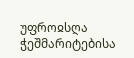უფროჲსღა ჭეშმარიტებისა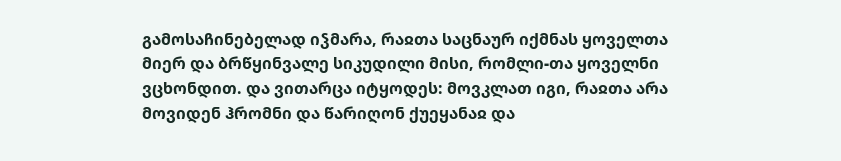გამოსაჩინებელად იჴმარა, რაჲთა საცნაურ იქმნას ყოველთა მიერ და ბრწყინვალე სიკუდილი მისი, რომლი-თა ყოველნი ვცხონდით. და ვითარცა იტყოდეს: მოვკლათ იგი, რაჲთა არა მოვიდენ ჰრომნი და წარიღონ ქუეყანაჲ და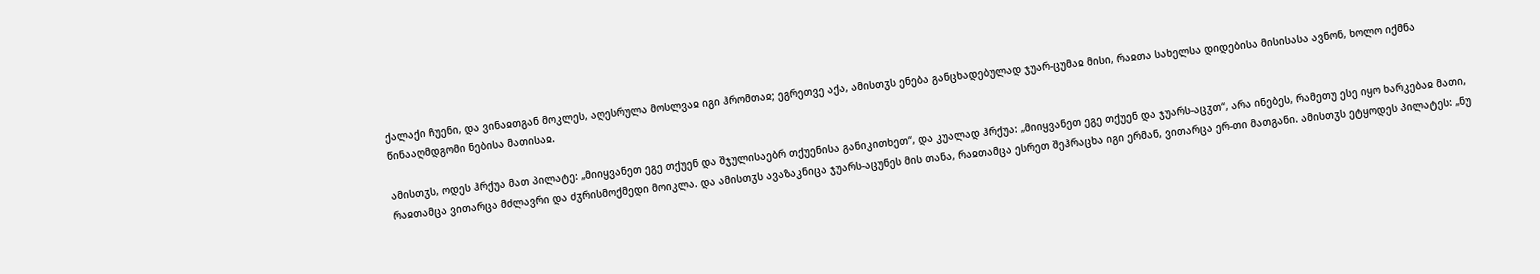ქალაქი ჩუენი, და ვინაჲთგან მოკლეს, აღესრულა მოსლვაჲ იგი ჰრომთაჲ; ეგრეთვე აქა, ამისთჳს ენება განცხადებულად ჯუარ-ცუმაჲ მისი, რაჲთა სახელსა დიდებისა მისისასა ავნონ, ხოლო იქმნა წინააღმდგომი ნებისა მათისაჲ.

ამისთჳს, ოდეს ჰრქუა მათ პილატე: „მიიყვანეთ ეგე თქუენ და შჯულისაებრ თქუენისა განიკითხეთ“, და კუალად ჰრქუა: „მიიყვანეთ ეგე თქუენ და ჯუარს-აცჳთ“, არა ინებეს, რამეთუ ესე იყო ხარკებაჲ მათი, რაჲთამცა ვითარცა მძლავრი და ძჳრისმოქმედი მოიკლა. და ამისთჳს ავაზაკნიცა ჯუარს-აცუნეს მის თანა, რაჲთამცა ესრეთ შეჰრაცხა იგი ერმან, ვითარცა ერ-თი მათგანი. ამისთჳს ეტყოდეს პილატეს: „ნუ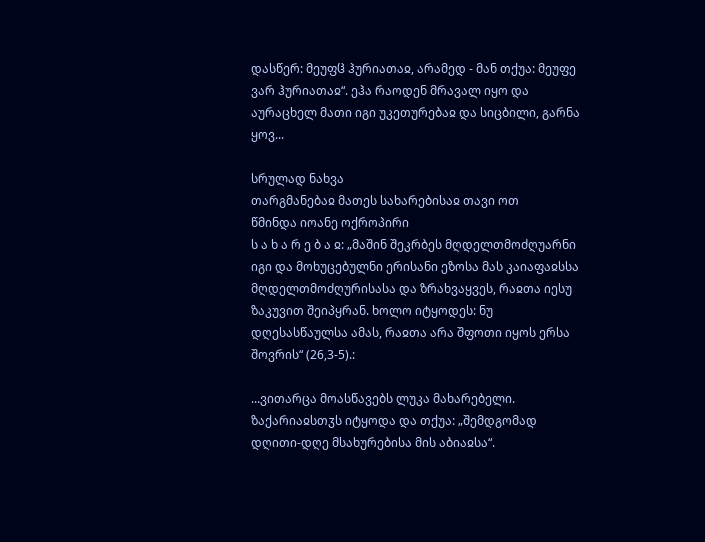დასწერ: მეუფჱ ჰურიათაჲ, არამედ - მან თქუა: მეუფე ვარ ჰურიათაჲ“. ეჰა რაოდენ მრავალ იყო და აურაცხელ მათი იგი უკეთურებაჲ და სიცბილი, გარნა ყოვ...

სრულად ნახვა
თარგმანებაჲ მათეს სახარებისაჲ თავი ოთ
წმინდა იოანე ოქროპირი
ს ა ხ ა რ ე ბ ა ჲ: „მაშინ შეკრბეს მღდელთმოძღუარნი იგი და მოხუცებულნი ერისანი ეზოსა მას კაიაფაჲსსა მღდელთმოძღურისასა და ზრახვაყვეს, რაჲთა იესუ ზაკუვით შეიპყრან. ხოლო იტყოდეს: ნუ დღესასწაულსა ამას, რაჲთა არა შფოთი იყოს ერსა შოვრის“ (26,3-5).:

...ვითარცა მოასწავებს ლუკა მახარებელი. ზაქარიაჲსთჳს იტყოდა და თქუა: „შემდგომად დღითი-დღე მსახურებისა მის აბიაჲსა“.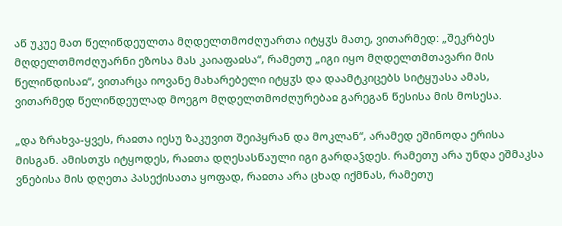აწ უკუე მათ წელიწდეულთა მღდელთმოძღუართა იტყჳს მათე, ვითარმედ: „შეკრბეს მღდელთმოძღუარნი ეზოსა მას კაიაფაჲსა“, რამეთუ „იგი იყო მღდელთმთავარი მის წელიწდისაჲ“, ვითარცა იოვანე მახარებელი იტყჳს და დაამტკიცებს სიტყუასა ამას, ვითარმედ წელიწდეულად მოეგო მღდელთმოძღურებაჲ გარეგან წესისა მის მოსესა.

„და ზრახვა-ყვეს, რაჲთა იესუ ზაკუვით შეიპყრან და მოკლან“, არამედ ეშინოდა ერისა მისგან. ამისთჳს იტყოდეს, რაჲთა დღესასწაული იგი გარდაჴდეს. რამეთუ არა უნდა ეშმაკსა ვნებისა მის დღეთა პასექისათა ყოფად, რაჲთა არა ცხად იქმნას, რამეთუ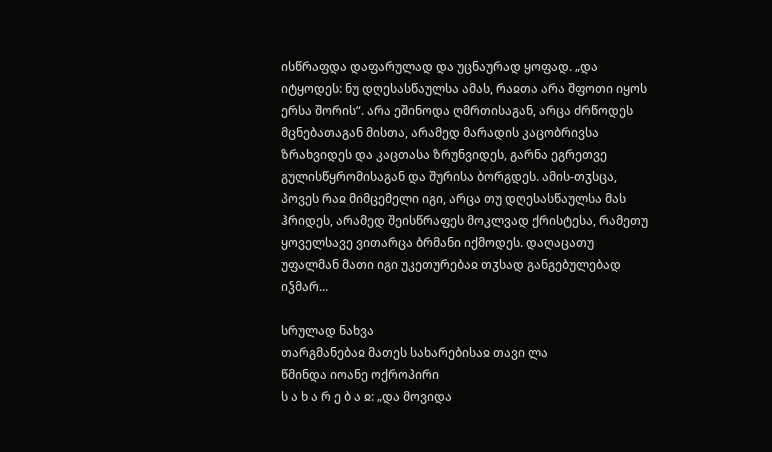ისწრაფდა დაფარულად და უცნაურად ყოფად. „და იტყოდეს: ნუ დღესასწაულსა ამას, რაჲთა არა შფოთი იყოს ერსა შორის“. არა ეშინოდა ღმრთისაგან, არცა ძრწოდეს მცნებათაგან მისთა, არამედ მარადის კაცობრივსა ზრახვიდეს და კაცთასა ზრუნვიდეს, გარნა ეგრეთვე გულისწყრომისაგან და შურისა ბორგდეს. ამის-თჳსცა, პოვეს რაჲ მიმცემელი იგი, არცა თუ დღესასწაულსა მას ჰრიდეს, არამედ შეისწრაფეს მოკლვად ქრისტესა, რამეთუ ყოველსავე ვითარცა ბრმანი იქმოდეს. დაღაცათუ უფალმან მათი იგი უკეთურებაჲ თჳსად განგებულებად იჴმარ...

სრულად ნახვა
თარგმანებაჲ მათეს სახარებისაჲ თავი ლა
წმინდა იოანე ოქროპირი
ს ა ხ ა რ ე ბ ა ჲ: „და მოვიდა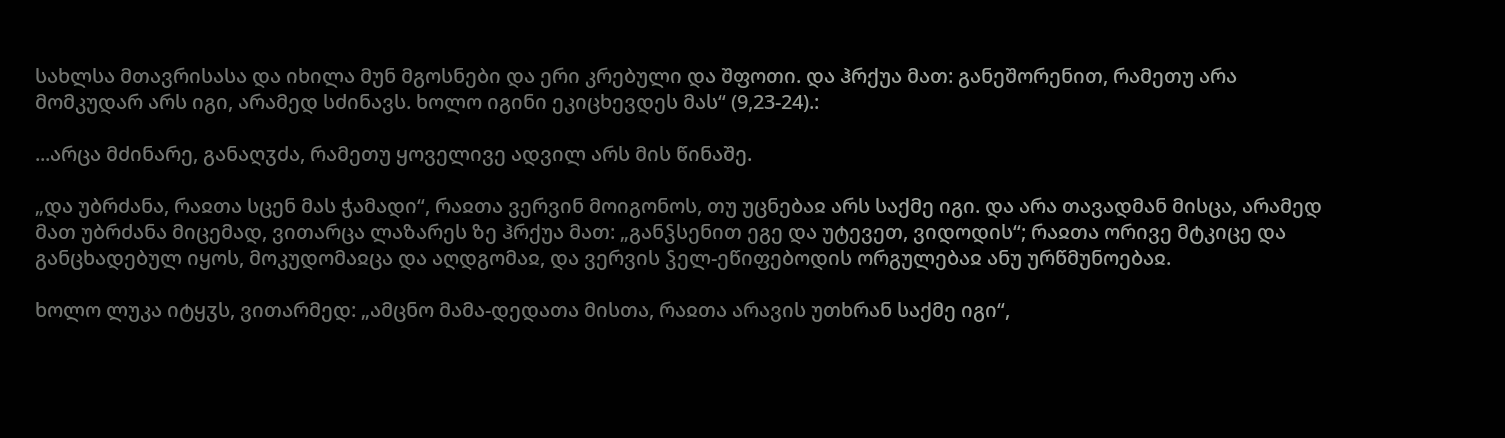სახლსა მთავრისასა და იხილა მუნ მგოსნები და ერი კრებული და შფოთი. და ჰრქუა მათ: განეშორენით, რამეთუ არა მომკუდარ არს იგი, არამედ სძინავს. ხოლო იგინი ეკიცხევდეს მას“ (9,23-24).:

...არცა მძინარე, განაღჳძა, რამეთუ ყოველივე ადვილ არს მის წინაშე.

„და უბრძანა, რაჲთა სცენ მას ჭამადი“, რაჲთა ვერვინ მოიგონოს, თუ უცნებაჲ არს საქმე იგი. და არა თავადმან მისცა, არამედ მათ უბრძანა მიცემად, ვითარცა ლაზარეს ზე ჰრქუა მათ: „განჴსენით ეგე და უტევეთ, ვიდოდის“; რაჲთა ორივე მტკიცე და განცხადებულ იყოს, მოკუდომაჲცა და აღდგომაჲ, და ვერვის ჴელ-ეწიფებოდის ორგულებაჲ ანუ ურწმუნოებაჲ.

ხოლო ლუკა იტყჳს, ვითარმედ: „ამცნო მამა-დედათა მისთა, რაჲთა არავის უთხრან საქმე იგი“,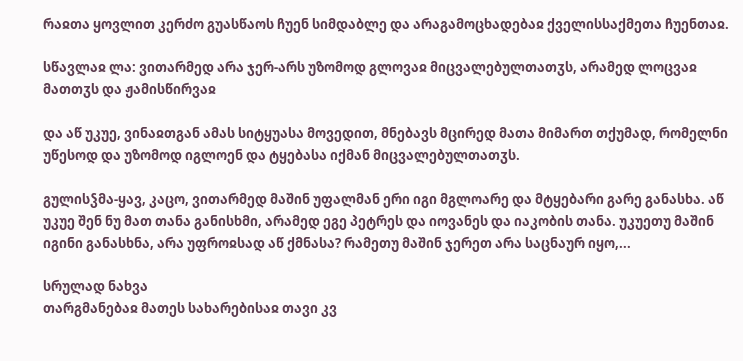რაჲთა ყოვლით კერძო გუასწაოს ჩუენ სიმდაბლე და არაგამოცხადებაჲ ქველისსაქმეთა ჩუენთაჲ.

სწავლაჲ ლა: ვითარმედ არა ჯერ-არს უზომოდ გლოვაჲ მიცვალებულთათჳს, არამედ ლოცვაჲ მათთჳს და ჟამისწირვაჲ

და აწ უკუე, ვინაჲთგან ამას სიტყუასა მოვედით, მნებავს მცირედ მათა მიმართ თქუმად, რომელნი უწესოდ და უზომოდ იგლოენ და ტყებასა იქმან მიცვალებულთათჳს.

გულისჴმა-ყავ, კაცო, ვითარმედ მაშინ უფალმან ერი იგი მგლოარე და მტყებარი გარე განასხა. აწ უკუე შენ ნუ მათ თანა განისხმი, არამედ ეგე პეტრეს და იოვანეს და იაკობის თანა. უკუეთუ მაშინ იგინი განასხნა, არა უფროჲსად აწ ქმნასა? რამეთუ მაშინ ჯერეთ არა საცნაურ იყო,...

სრულად ნახვა
თარგმანებაჲ მათეს სახარებისაჲ თავი კვ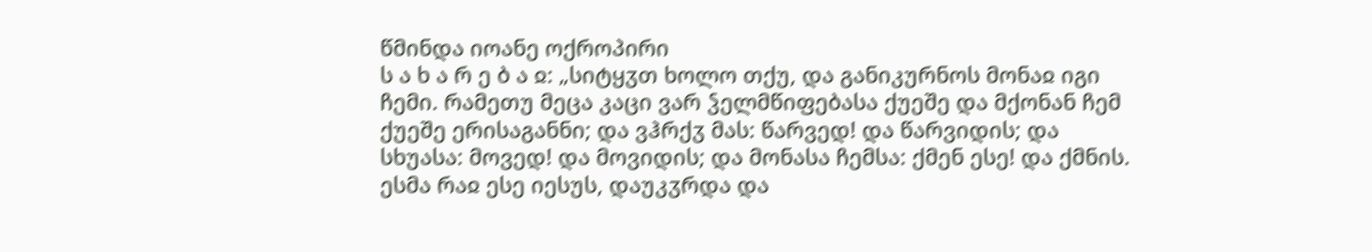წმინდა იოანე ოქროპირი
ს ა ხ ა რ ე ბ ა ჲ: „სიტყჳთ ხოლო თქუ, და განიკურნოს მონაჲ იგი ჩემი. რამეთუ მეცა კაცი ვარ ჴელმწიფებასა ქუეშე და მქონან ჩემ ქუეშე ერისაგანნი; და ვჰრქჳ მას: წარვედ! და წარვიდის; და სხუასა: მოვედ! და მოვიდის; და მონასა ჩემსა: ქმენ ესე! და ქმნის. ესმა რაჲ ესე იესუს, დაუკჳრდა და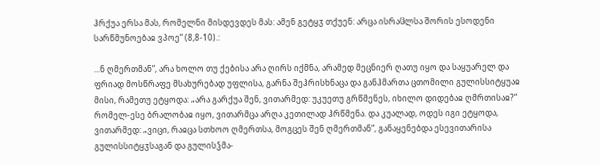ჰრქუა ერსა მას, რომელნი მისდევდეს მას: ამენ გეტყჳ თქუენ: არცა ისრაჱლსა შორის ესოდენი სარწმუნოებაჲ ვპოე“ (8,8-10).:

...ნ ღმერთმან“, არა ხოლო თუ ქებისა არა ღირს იქმნა, არამედ მეცნიერ ღათუ იყო და საყუარელ და ფრიად მოსწრაფე მსახურებად უფლისა, გარნა შეჰრისხნაცა და განჰმართა ცთომილი გულისსიტყუაჲ მისი, რამეთუ ეტყოდა: „არა გარქუა შენ, ვითარმედ: უკუეთუ გრწმენეს, იხილო დიდებაჲ ღმრთისაჲ?“ რომელ-ესე ბრალობაჲ იყო, ვითარმცა არღა კეთილად ჰრწმენა. და კუალად, ოდეს იგი ეტყოდა, ვითარმედ: „ვიცი, რაჲცა სთხოო ღმერთსა, მოგცეს შენ ღმერთმან“, განაყენებდა ესევითარისა გულისსიტყჳსაგან და გულისჴმა-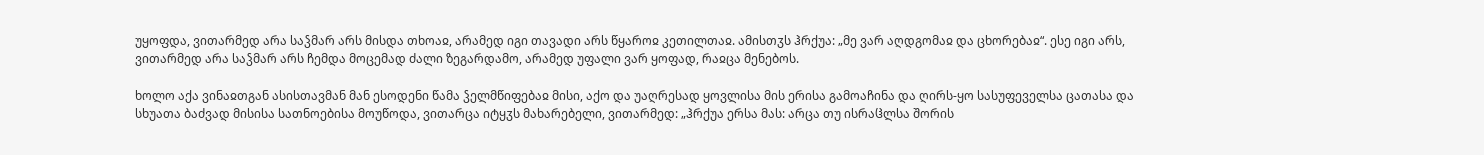უყოფდა, ვითარმედ არა საჴმარ არს მისდა თხოაჲ, არამედ იგი თავადი არს წყაროჲ კეთილთაჲ. ამისთჳს ჰრქუა: „მე ვარ აღდგომაჲ და ცხორებაჲ“. ესე იგი არს, ვითარმედ არა საჴმარ არს ჩემდა მოცემად ძალი ზეგარდამო, არამედ უფალი ვარ ყოფად, რაჲცა მენებოს.

ხოლო აქა ვინაჲთგან ასისთავმან მან ესოდენი წამა ჴელმწიფებაჲ მისი, აქო და უაღრესად ყოვლისა მის ერისა გამოაჩინა და ღირს-ყო სასუფეველსა ცათასა და სხუათა ბაძვად მისისა სათნოებისა მოუწოდა, ვითარცა იტყჳს მახარებელი, ვითარმედ: „ჰრქუა ერსა მას: არცა თუ ისრაჱლსა შორის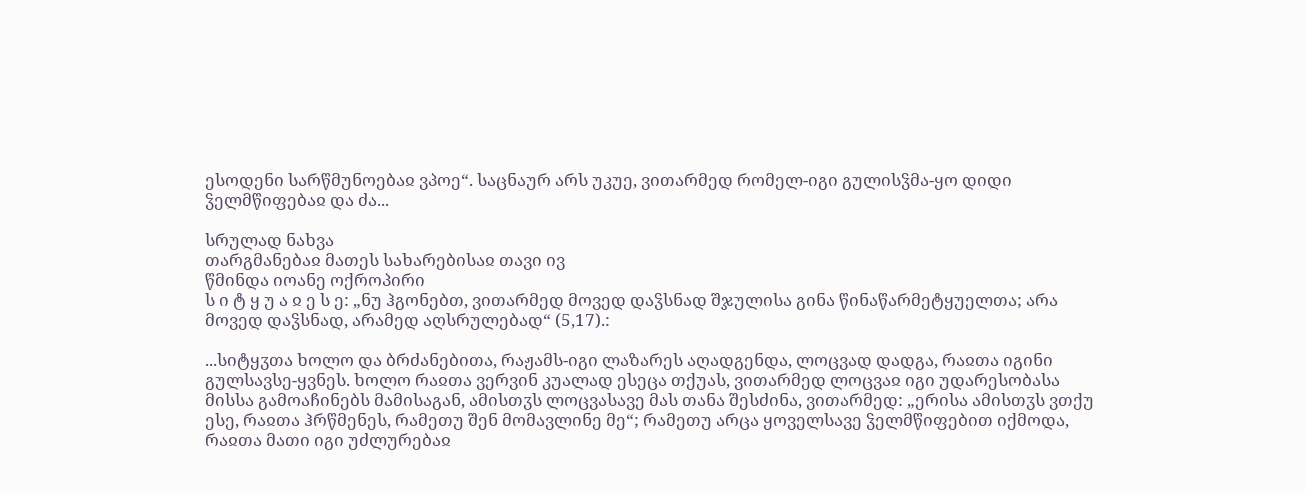ესოდენი სარწმუნოებაჲ ვპოე“. საცნაურ არს უკუე, ვითარმედ რომელ-იგი გულისჴმა-ყო დიდი ჴელმწიფებაჲ და ძა...

სრულად ნახვა
თარგმანებაჲ მათეს სახარებისაჲ თავი ივ
წმინდა იოანე ოქროპირი
ს ი ტ ყ უ ა ჲ ე ს ე: „ნუ ჰგონებთ, ვითარმედ მოვედ დაჴსნად შჯულისა გინა წინაწარმეტყუელთა; არა მოვედ დაჴსნად, არამედ აღსრულებად“ (5,17).:

...სიტყჳთა ხოლო და ბრძანებითა, რაჟამს-იგი ლაზარეს აღადგენდა, ლოცვად დადგა, რაჲთა იგინი გულსავსე-ყვნეს. ხოლო რაჲთა ვერვინ კუალად ესეცა თქუას, ვითარმედ ლოცვაჲ იგი უდარესობასა მისსა გამოაჩინებს მამისაგან, ამისთჳს ლოცვასავე მას თანა შესძინა, ვითარმედ: „ერისა ამისთჳს ვთქუ ესე, რაჲთა ჰრწმენეს, რამეთუ შენ მომავლინე მე“; რამეთუ არცა ყოველსავე ჴელმწიფებით იქმოდა, რაჲთა მათი იგი უძლურებაჲ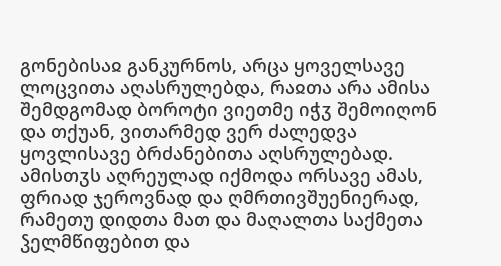გონებისაჲ განკურნოს, არცა ყოველსავე ლოცვითა აღასრულებდა, რაჲთა არა ამისა შემდგომად ბოროტი ვიეთმე იჭჳ შემოიღონ და თქუან, ვითარმედ ვერ ძალედვა ყოვლისავე ბრძანებითა აღსრულებად. ამისთჳს აღრეულად იქმოდა ორსავე ამას, ფრიად ჯეროვნად და ღმრთივშუენიერად, რამეთუ დიდთა მათ და მაღალთა საქმეთა ჴელმწიფებით და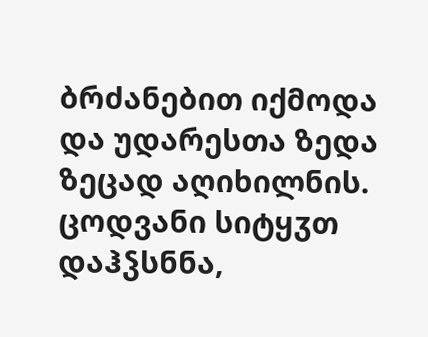ბრძანებით იქმოდა და უდარესთა ზედა ზეცად აღიხილნის. ცოდვანი სიტყჳთ დაჰჴსნნა,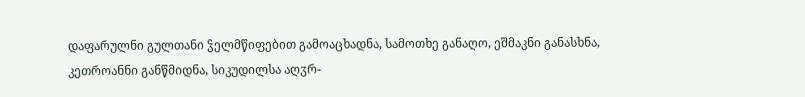დაფარულნი გულთანი ჴელმწიფებით გამოაცხადნა, სამოთხე განაღო, ეშმაკნი განასხნა, კეთროანნი განწმიდნა, სიკუდილსა აღჳრ-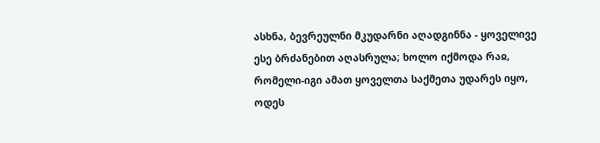ასხნა, ბევრეულნი მკუდარნი აღადგინნა - ყოველივე ესე ბრძანებით აღასრულა; ხოლო იქმოდა რაჲ, რომელი-იგი ამათ ყოველთა საქმეთა უდარეს იყო, ოდეს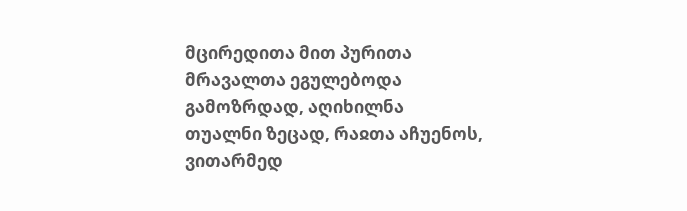მცირედითა მით პურითა მრავალთა ეგულებოდა გამოზრდად, აღიხილნა თუალნი ზეცად, რაჲთა აჩუენოს, ვითარმედ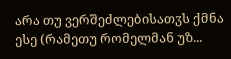არა თუ ვერშეძლებისათჳს ქმნა ესე (რამეთუ რომელმან უზ...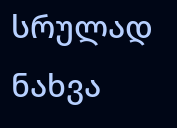სრულად ნახვა